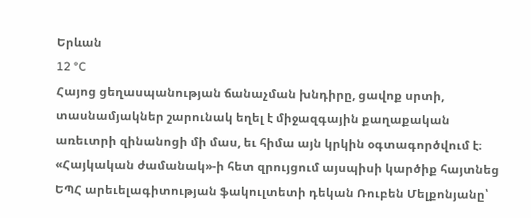Երևան
12 °C
Հայոց ցեղասպանության ճանաչման խնդիրը, ցավոք սրտի, տասնամյակներ շարունակ եղել է միջազգային քաղաքական առեւտրի զինանոցի մի մաս, եւ հիմա այն կրկին օգտագործվում է։
«Հայկական ժամանակ»-ի հետ զրույցում այսպիսի կարծիք հայտնեց ԵՊՀ արեւելագիտության ֆակուլտետի դեկան Ռուբեն Մելքոնյանը՝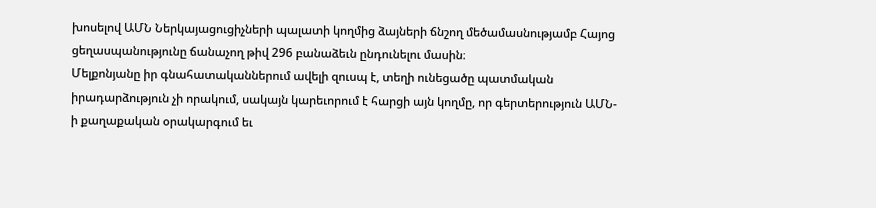խոսելով ԱՄՆ Ներկայացուցիչների պալատի կողմից ձայների ճնշող մեծամասնությամբ Հայոց ցեղասպանությունը ճանաչող թիվ 296 բանաձեւն ընդունելու մասին։
Մելքոնյանը իր գնահատականներում ավելի զուսպ է, տեղի ունեցածը պատմական իրադարձություն չի որակում, սակայն կարեւորում է հարցի այն կողմը, որ գերտերություն ԱՄՆ-ի քաղաքական օրակարգում եւ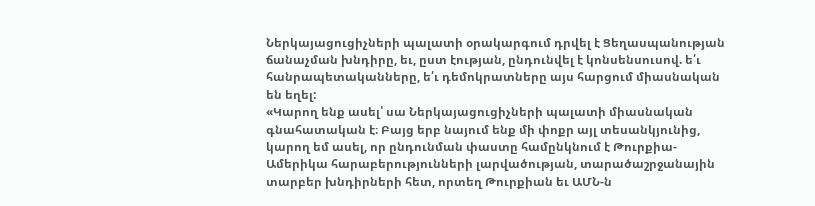Ներկայացուցիչների պալատի օրակարգում դրվել է Ցեղասպանության ճանաչման խնդիրը, եւ, ըստ էության, ընդունվել է կոնսենսուսով. ե՛ւ հանրապետականները, ե՛ւ դեմոկրատները այս հարցում միասնական են եղել:
«Կարող ենք ասել՝ սա Ներկայացուցիչների պալատի միասնական գնահատական է։ Բայց երբ նայում ենք մի փոքր այլ տեսանկյունից, կարող եմ ասել, որ ընդունման փաստը համընկնում է Թուրքիա-Ամերիկա հարաբերությունների լարվածության, տարածաշրջանային տարբեր խնդիրների հետ, որտեղ Թուրքիան եւ ԱՄՆ-ն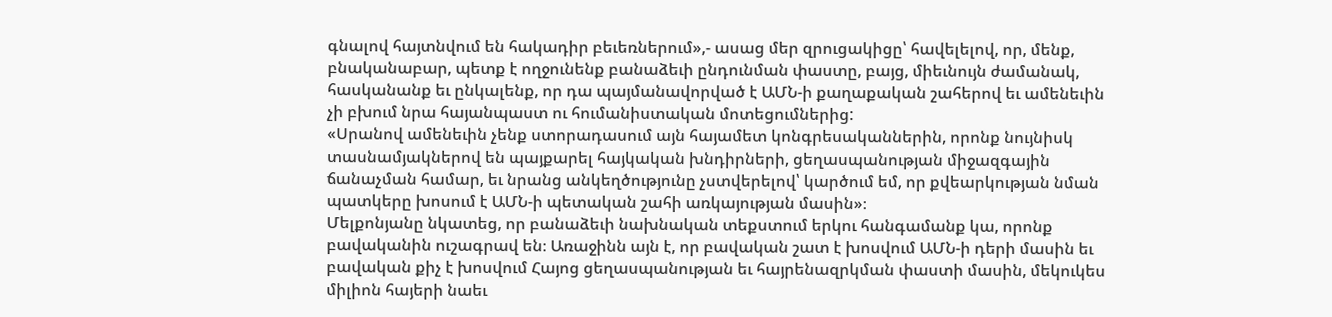գնալով հայտնվում են հակադիր բեւեռներում»,- ասաց մեր զրուցակիցը՝ հավելելով, որ, մենք, բնականաբար, պետք է ողջունենք բանաձեւի ընդունման փաստը, բայց, միեւնույն ժամանակ, հասկանանք եւ ընկալենք, որ դա պայմանավորված է ԱՄՆ-ի քաղաքական շահերով եւ ամենեւին չի բխում նրա հայանպաստ ու հումանիստական մոտեցումներից:
«Սրանով ամենեւին չենք ստորադասում այն հայամետ կոնգրեսականներին, որոնք նույնիսկ տասնամյակներով են պայքարել հայկական խնդիրների, ցեղասպանության միջազգային ճանաչման համար, եւ նրանց անկեղծությունը չստվերելով՝ կարծում եմ, որ քվեարկության նման պատկերը խոսում է ԱՄՆ-ի պետական շահի առկայության մասին»։
Մելքոնյանը նկատեց, որ բանաձեւի նախնական տեքստում երկու հանգամանք կա, որոնք բավականին ուշագրավ են։ Առաջինն այն է, որ բավական շատ է խոսվում ԱՄՆ-ի դերի մասին եւ բավական քիչ է խոսվում Հայոց ցեղասպանության եւ հայրենազրկման փաստի մասին, մեկուկես միլիոն հայերի նաեւ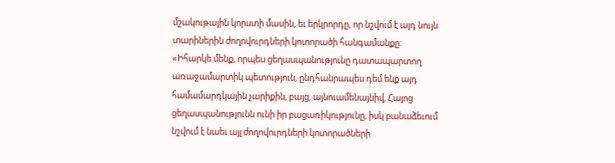մշակութային կորստի մասին, եւ երկրորդը, որ նշվում է այդ նույն տարիներին ժողովուրդների կոտորածի հանգամանքը:
«Իհարկե մենք, որպես ցեղասպանությունը դատապարտող առաջամարտիկ պետություն, ընդհանրապես դեմ ենք այդ համամարդկային չարիքին, բայց, այնուամենայնիվ, Հայոց ցեղասպանությունն ունի իր բացառիկությունը, իսկ բանաձեւում նշվում է նաեւ այլ ժողովուրդների կոտորածների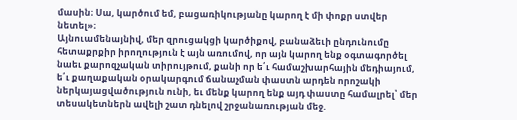մասին։ Սա, կարծում եմ, բացառիկությանը կարող է մի փոքր ստվեր նետել»։
Այնուամենայնիվ, մեր զրուցակցի կարծիքով, բանաձեւի ընդունումը հետաքրքիր իրողություն է այն առումով, որ այն կարող ենք օգտագործել նաեւ քարոզչական տիրույթում, քանի որ ե՛ւ համաշխարհային մեդիայում, ե՛ւ քաղաքական օրակարգում ճանաչման փաստն արդեն որոշակի ներկայացվածություն ունի, եւ մենք կարող ենք այդ փաստը համալրել՝ մեր տեսակետներն ավելի շատ դնելով շրջանառության մեջ.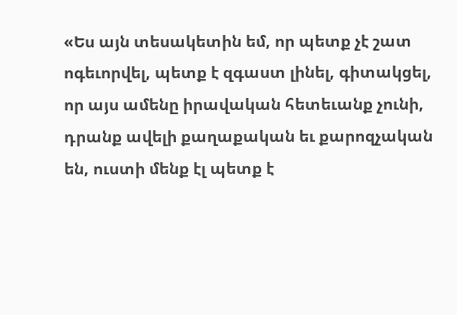«Ես այն տեսակետին եմ, որ պետք չէ շատ ոգեւորվել, պետք է զգաստ լինել, գիտակցել, որ այս ամենը իրավական հետեւանք չունի, դրանք ավելի քաղաքական եւ քարոզչական են, ուստի մենք էլ պետք է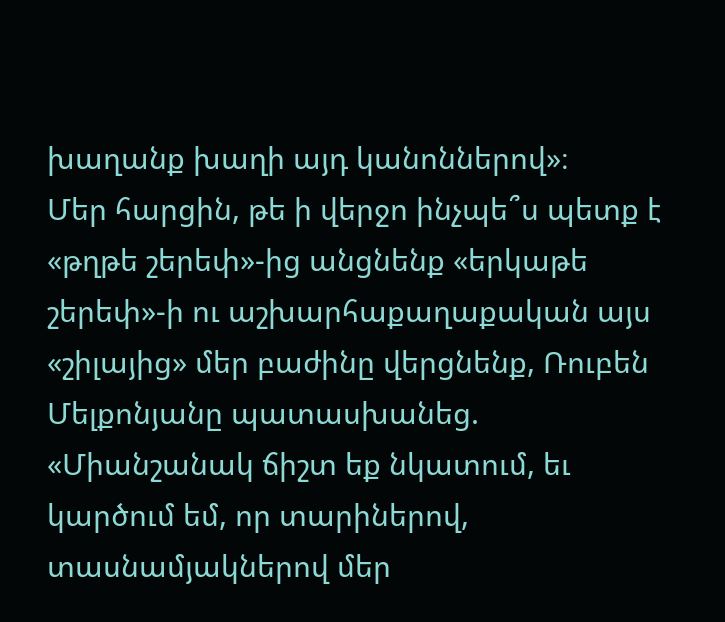խաղանք խաղի այդ կանոններով»։
Մեր հարցին, թե ի վերջո ինչպե՞ս պետք է «թղթե շերեփ»-ից անցնենք «երկաթե շերեփ»-ի ու աշխարհաքաղաքական այս «շիլայից» մեր բաժինը վերցնենք, Ռուբեն Մելքոնյանը պատասխանեց.
«Միանշանակ ճիշտ եք նկատում, եւ կարծում եմ, որ տարիներով, տասնամյակներով մեր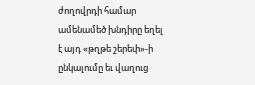ժողովրդի համար ամենամեծ խնդիրը եղել է այդ «թղթե շերեփ»-ի ընկալումը եւ վաղուց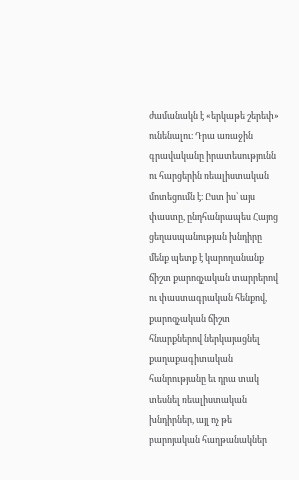ժամանակն է «երկաթե շերեփ» ունենալու։ Դրա առաջին գրավականը իրատեսությունն ու հարցերին ռեալիստական մոտեցումն է։ Ըստ իս՝ այս փաստը, ընդհանրապես Հայոց ցեղասպանության խնդիրը մենք պետք է կարողանանք ճիշտ քարոզչական տարրերով ու փաստագրական հենքով, քարոզչական ճիշտ հնարքներով ներկայացնել քաղաքագիտական հանրությանը եւ դրա տակ տեսնել ռեալիստական խնդիրներ, այլ ոչ թե բարոյական հաղթանակներ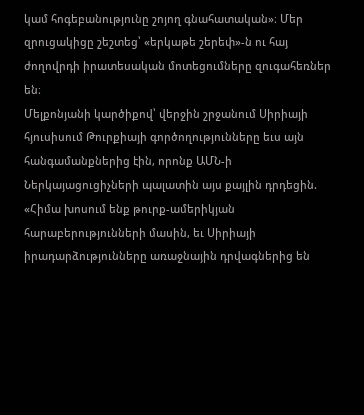կամ հոգեբանությունը շոյող գնահատական»։ Մեր զրուցակիցը շեշտեց՝ «երկաթե շերեփ»-ն ու հայ ժողովրդի իրատեսական մոտեցումները զուգահեռներ են։
Մելքոնյանի կարծիքով՝ վերջին շրջանում Սիրիայի հյուսիսում Թուրքիայի գործողությունները եւս այն հանգամանքներից էին, որոնք ԱՄՆ-ի Ներկայացուցիչների պալատին այս քայլին դրդեցին.
«Հիմա խոսում ենք թուրք-ամերիկյան հարաբերությունների մասին, եւ Սիրիայի իրադարձությունները առաջնային դրվագներից են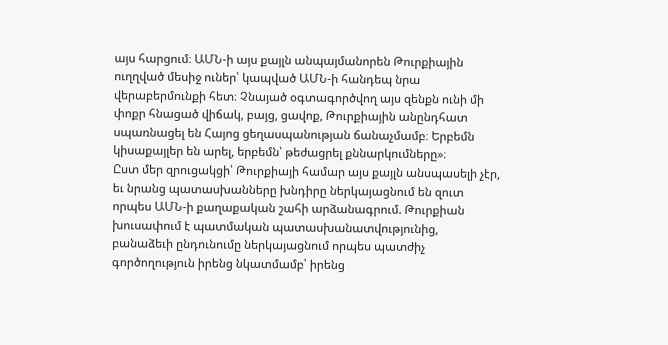այս հարցում։ ԱՄՆ-ի այս քայլն անպայմանորեն Թուրքիային ուղղված մեսիջ ուներ՝ կապված ԱՄՆ-ի հանդեպ նրա վերաբերմունքի հետ։ Չնայած օգտագործվող այս զենքն ունի մի փոքր հնացած վիճակ, բայց, ցավոք, Թուրքիային անընդհատ սպառնացել են Հայոց ցեղասպանության ճանաչմամբ։ Երբեմն կիսաքայլեր են արել, երբեմն՝ թեժացրել քննարկումները»։
Ըստ մեր զրուցակցի՝ Թուրքիայի համար այս քայլն անսպասելի չէր, եւ նրանց պատասխանները խնդիրը ներկայացնում են զուտ որպես ԱՄՆ-ի քաղաքական շահի արձանագրում. Թուրքիան խուսափում է պատմական պատասխանատվությունից, բանաձեւի ընդունումը ներկայացնում որպես պատժիչ գործողություն իրենց նկատմամբ՝ իրենց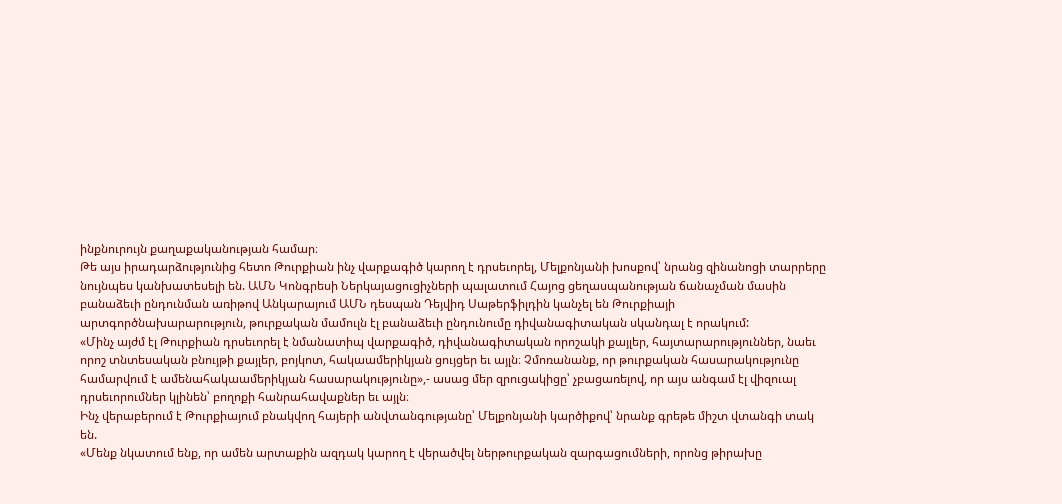ինքնուրույն քաղաքականության համար։
Թե այս իրադարձությունից հետո Թուրքիան ինչ վարքագիծ կարող է դրսեւորել, Մելքոնյանի խոսքով՝ նրանց զինանոցի տարրերը նույնպես կանխատեսելի են. ԱՄՆ Կոնգրեսի Ներկայացուցիչների պալատում Հայոց ցեղասպանության ճանաչման մասին բանաձեւի ընդունման առիթով Անկարայում ԱՄՆ դեսպան Դեյվիդ Սաթերֆիլդին կանչել են Թուրքիայի արտգործնախարարություն, թուրքական մամուլն էլ բանաձեւի ընդունումը դիվանագիտական սկանդալ է որակում:
«Մինչ այժմ էլ Թուրքիան դրսեւորել է նմանատիպ վարքագիծ, դիվանագիտական որոշակի քայլեր, հայտարարություններ, նաեւ որոշ տնտեսական բնույթի քայլեր, բոյկոտ, հակաամերիկյան ցույցեր եւ այլն։ Չմոռանանք, որ թուրքական հասարակությունը համարվում է ամենահակաամերիկյան հասարակությունը»,- ասաց մեր զրուցակիցը՝ չբացառելով, որ այս անգամ էլ վիզուալ դրսեւորումներ կլինեն՝ բողոքի հանրահավաքներ եւ այլն։
Ինչ վերաբերում է Թուրքիայում բնակվող հայերի անվտանգությանը՝ Մելքոնյանի կարծիքով՝ նրանք գրեթե միշտ վտանգի տակ են.
«Մենք նկատում ենք, որ ամեն արտաքին ազդակ կարող է վերածվել ներթուրքական զարգացումների, որոնց թիրախը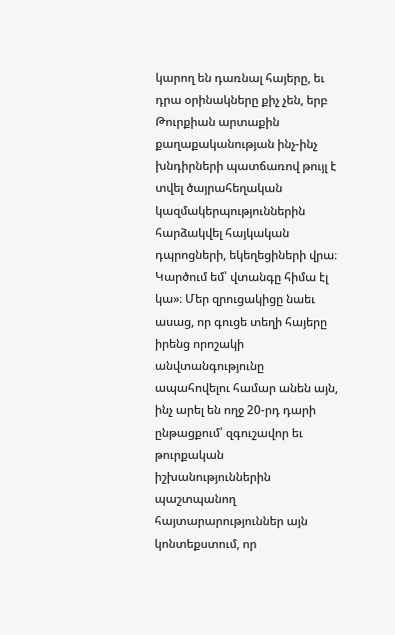կարող են դառնալ հայերը, եւ դրա օրինակները քիչ չեն, երբ Թուրքիան արտաքին քաղաքականության ինչ-ինչ խնդիրների պատճառով թույլ է տվել ծայրահեղական կազմակերպություններին հարձակվել հայկական դպրոցների, եկեղեցիների վրա։ Կարծում եմ՝ վտանգը հիմա էլ կա»։ Մեր զրուցակիցը նաեւ ասաց, որ գուցե տեղի հայերը իրենց որոշակի անվտանգությունը ապահովելու համար անեն այն, ինչ արել են ողջ 20-րդ դարի ընթացքում՝ զգուշավոր եւ թուրքական իշխանություններին պաշտպանող հայտարարություններ այն կոնտեքստում, որ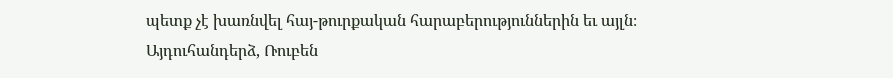պետք չէ խառնվել հայ-թուրքական հարաբերություններին եւ այլն։
Այդուհանդերձ, Ռուբեն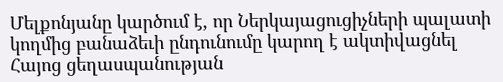Մելքոնյանը կարծում է, որ Ներկայացուցիչների պալատի կողմից բանաձեւի ընդունումը կարող է ակտիվացնել Հայոց ցեղասպանության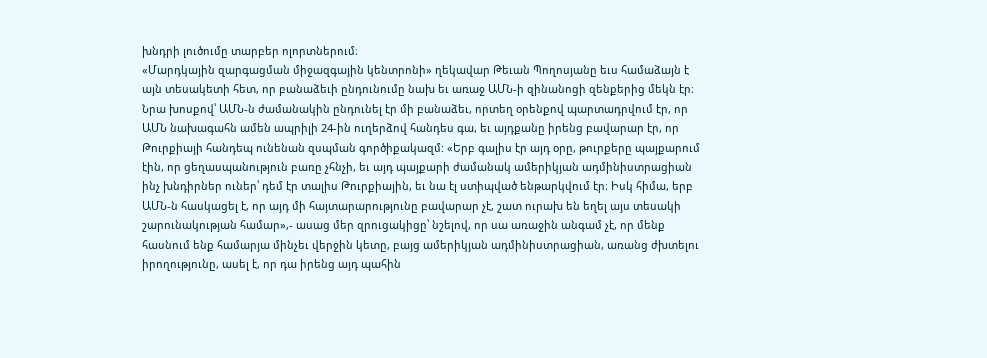խնդրի լուծումը տարբեր ոլորտներում։
«Մարդկային զարգացման միջազգային կենտրոնի» ղեկավար Թեւան Պողոսյանը եւս համաձայն է այն տեսակետի հետ, որ բանաձեւի ընդունումը նախ եւ առաջ ԱՄՆ-ի զինանոցի զենքերից մեկն էր։
Նրա խոսքով՝ ԱՄՆ-ն ժամանակին ընդունել էր մի բանաձեւ, որտեղ օրենքով պարտադրվում էր, որ ԱՄՆ նախագահն ամեն ապրիլի 24-ին ուղերձով հանդես գա, եւ այդքանը իրենց բավարար էր, որ Թուրքիայի հանդեպ ունենան զսպման գործիքակազմ: «Երբ գալիս էր այդ օրը, թուրքերը պայքարում էին, որ ցեղասպանություն բառը չհնչի, եւ այդ պայքարի ժամանակ ամերիկյան ադմինիստրացիան ինչ խնդիրներ ուներ՝ դեմ էր տալիս Թուրքիային, եւ նա էլ ստիպված ենթարկվում էր։ Իսկ հիմա, երբ ԱՄՆ-ն հասկացել է, որ այդ մի հայտարարությունը բավարար չէ, շատ ուրախ են եղել այս տեսակի շարունակության համար»,- ասաց մեր զրուցակիցը՝ նշելով, որ սա առաջին անգամ չէ, որ մենք հասնում ենք համարյա մինչեւ վերջին կետը, բայց ամերիկյան ադմինիստրացիան, առանց ժխտելու իրողությունը, ասել է, որ դա իրենց այդ պահին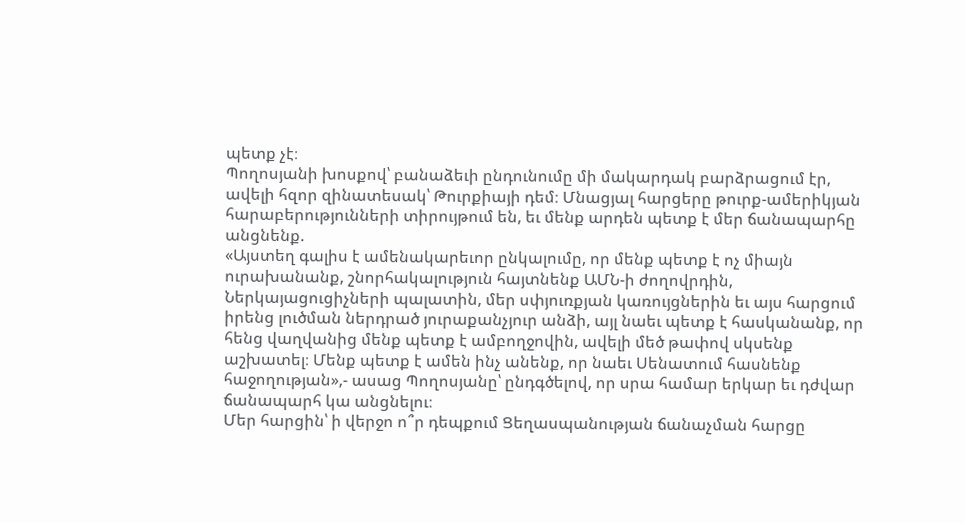պետք չէ։
Պողոսյանի խոսքով՝ բանաձեւի ընդունումը մի մակարդակ բարձրացում էր, ավելի հզոր զինատեսակ՝ Թուրքիայի դեմ։ Մնացյալ հարցերը թուրք-ամերիկյան հարաբերությունների տիրույթում են, եւ մենք արդեն պետք է մեր ճանապարհը անցնենք.
«Այստեղ գալիս է ամենակարեւոր ընկալումը, որ մենք պետք է ոչ միայն ուրախանանք, շնորհակալություն հայտնենք ԱՄՆ-ի ժողովրդին, Ներկայացուցիչների պալատին, մեր սփյուռքյան կառույցներին եւ այս հարցում իրենց լուծման ներդրած յուրաքանչյուր անձի, այլ նաեւ պետք է հասկանանք, որ հենց վաղվանից մենք պետք է ամբողջովին, ավելի մեծ թափով սկսենք աշխատել։ Մենք պետք է ամեն ինչ անենք, որ նաեւ Սենատում հասնենք հաջողության»,- ասաց Պողոսյանը՝ ընդգծելով, որ սրա համար երկար եւ դժվար ճանապարհ կա անցնելու։
Մեր հարցին՝ ի վերջո ո՞ր դեպքում Ցեղասպանության ճանաչման հարցը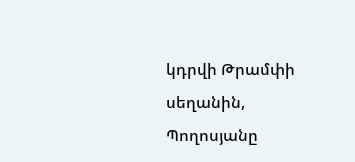կդրվի Թրամփի սեղանին, Պողոսյանը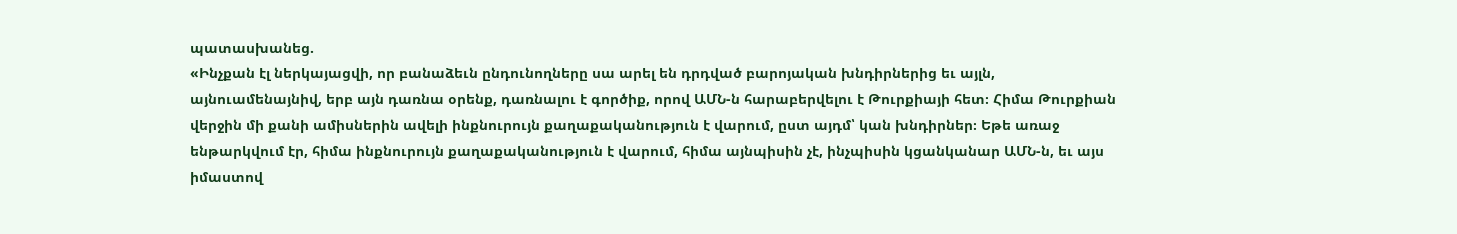պատասխանեց.
«Ինչքան էլ ներկայացվի, որ բանաձեւն ընդունողները սա արել են դրդված բարոյական խնդիրներից եւ այլն, այնուամենայնիվ, երբ այն դառնա օրենք, դառնալու է գործիք, որով ԱՄՆ-ն հարաբերվելու է Թուրքիայի հետ։ Հիմա Թուրքիան վերջին մի քանի ամիսներին ավելի ինքնուրույն քաղաքականություն է վարում, ըստ այդմ՝ կան խնդիրներ։ Եթե առաջ ենթարկվում էր, հիմա ինքնուրույն քաղաքականություն է վարում, հիմա այնպիսին չէ, ինչպիսին կցանկանար ԱՄՆ-ն, եւ այս իմաստով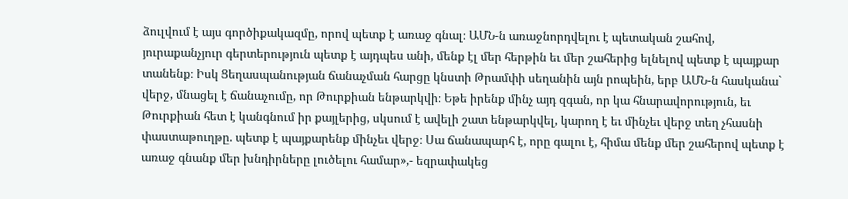ձուլվում է այս գործիքակազմը, որով պետք է առաջ գնալ։ ԱՄՆ-ն առաջնորդվելու է պետական շահով, յուրաքանչյուր գերտերություն պետք է այդպես անի, մենք էլ մեր հերթին եւ մեր շահերից ելնելով պետք է պայքար տանենք։ Իսկ Ցեղասպանության ճանաչման հարցը կնստի Թրամփի սեղանին այն րոպեին, երբ ԱՄՆ-ն հասկանա` վերջ, մնացել է ճանաչումը, որ Թուրքիան ենթարկվի։ Եթե իրենք մինչ այդ զգան, որ կա հնարավորություն, եւ Թուրքիան հետ է կանգնում իր քայլերից, սկսում է ավելի շատ ենթարկվել, կարող է եւ մինչեւ վերջ տեղ չհասնի փաստաթուղթը. պետք է պայքարենք մինչեւ վերջ։ Սա ճանապարհ է, որը գալու է, հիմա մենք մեր շահերով պետք է առաջ գնանք մեր խնդիրները լուծելու համար»,- եզրափակեց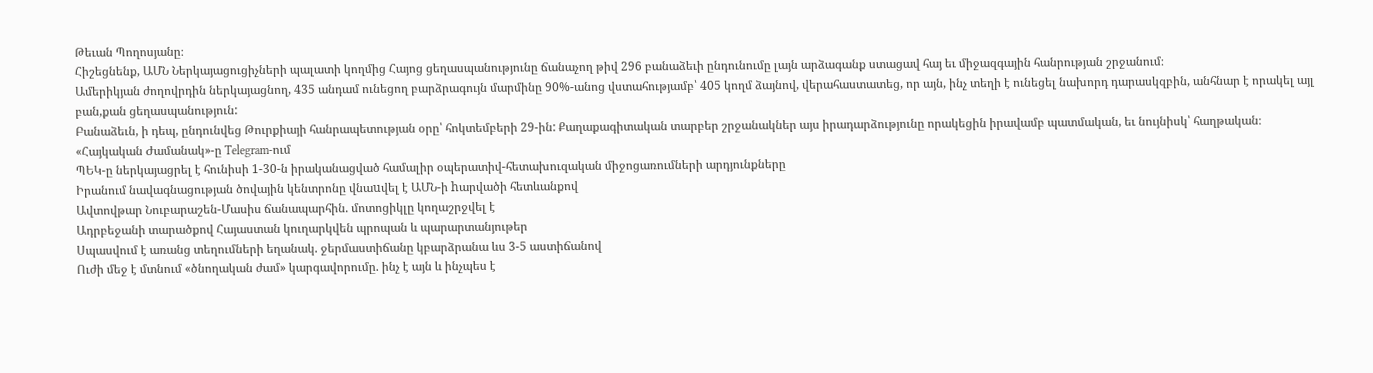Թեւան Պողոսյանը։
Հիշեցնենք, ԱՄՆ Ներկայացուցիչների պալատի կողմից Հայոց ցեղասպանությունը ճանաչող թիվ 296 բանաձեւի ընդունումը լայն արձագանք ստացավ հայ եւ միջազգային հանրության շրջանում։
Ամերիկյան ժողովրդին ներկայացնող, 435 անդամ ունեցող բարձրագույն մարմինը 90%-անոց վստահությամբ՝ 405 կողմ ձայնով, վերահաստատեց, որ այն, ինչ տեղի է ունեցել նախորդ դարասկզբին, անհնար է որակել այլ բան,քան ցեղասպանություն:
Բանաձեւն, ի դեպ, ընդունվեց Թուրքիայի հանրապետության օրը՝ հոկտեմբերի 29-ին: Քաղաքագիտական տարբեր շրջանակներ այս իրադարձությունը որակեցին իրավամբ պատմական, եւ նույնիսկ՝ հաղթական։
«Հայկական Ժամանակ»-ը Telegram-ում
ՊԵԿ-ը ներկայացրել է հունիսի 1-30-ն իրականացված համալիր օպերատիվ-հետախուզական միջոցառումների արդյունքները
Իրանում նավագնացության ծովային կենտրոնը վնաuվել է ԱՄՆ-ի hարվածի հետևանքով
Ավտովթար Նուբարաշեն-Մասիս ճանապարհին. մոտոցիկլը կողաշրջվել է
Ադրբեջանի տարածքով Հայաստան կուղարկվեն պրոպան և պարարտանյութեր
Սպասվում է առանց տեղումների եղանակ. ջերմաստիճանը կբարձրանա ևս 3-5 աստիճանով
Ուժի մեջ է մտնում «ծնողական ժամ» կարգավորումը. ինչ է այն և ինչպես է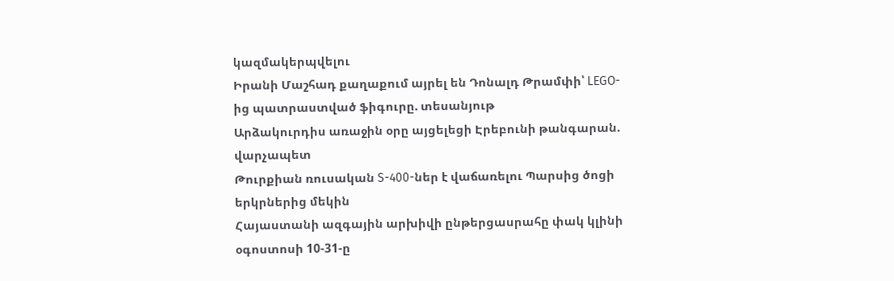կազմակերպվելու
Իրանի Մաշհադ քաղաքում այրել են Դոնալդ Թրամփի՝ LEGO-ից պատրաստված ֆիգուրը. տեսանյութ
Արձակուրդիս առաջին օրը այցելեցի Էրեբունի թանգարան. վարչապետ
Թուրքիան ռուսական S-400-ներ է վաճառելու Պարսից ծոցի երկրներից մեկին
Հայաստանի ազգային արխիվի ընթերցասրահը փակ կլինի օգոստոսի 10-31-ը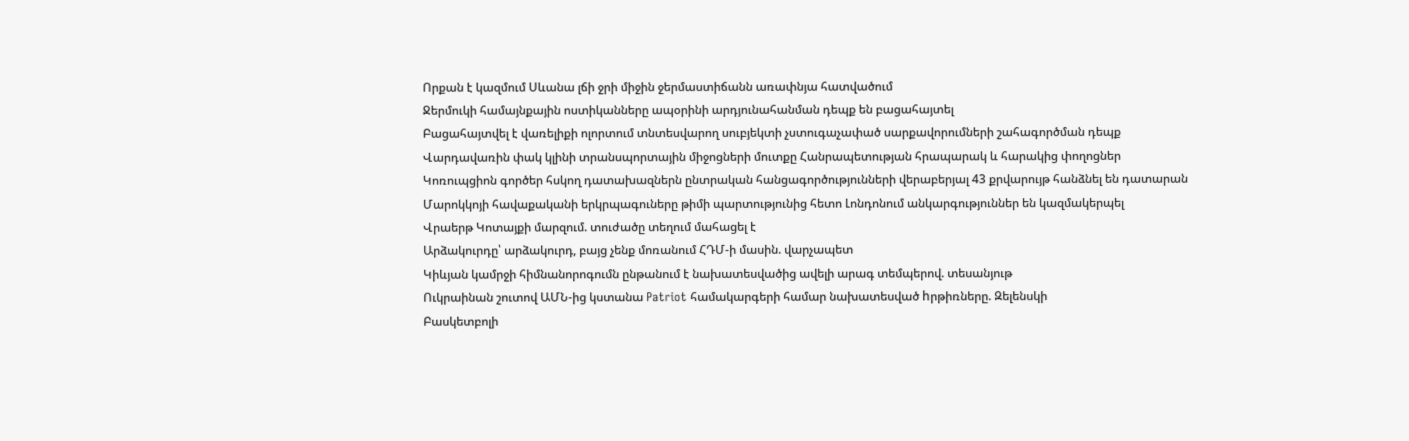Որքան է կազմում Սևանա լճի ջրի միջին ջերմաստիճանն առափնյա հատվածում
Ջերմուկի համայնքային ոստիկանները ապօրինի արդյունահանման դեպք են բացահայտել
Բացահայտվել է վառելիքի ոլորտում տնտեսվարող սուբյեկտի չստուգաչափած սարքավորումների շահագործման դեպք
Վարդավառին փակ կլինի տրանսպորտային միջոցների մուտքը Հանրապետության հրապարակ և հարակից փողոցներ
Կոռուպցիոն գործեր հսկող դատախազներն ընտրական հանցագործությունների վերաբերյալ 43 քրվարույթ հանձնել են դատարան
Մարոկկոյի հավաքականի երկրպագուները թիմի պարտությունից հետո Լոնդոնում անկարգություններ են կազմակերպել
Վրաերթ Կոտայքի մարզում. տուժածը տեղում մահացել է
Արձակուրդը՝ արձակուրդ, բայց չենք մոռանում ՀԴՄ-ի մասին. վարչապետ
Կիևյան կամրջի հիմնանորոգումն ընթանում է նախատեսվածից ավելի արագ տեմպերով. տեսանյութ
Ուկրաինան շուտով ԱՄՆ-ից կստանա Patriot համակարգերի համար նախատեսված hրթիռները. Զելենսկի
Բասկետբոլի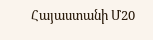Հայաստանի Մ20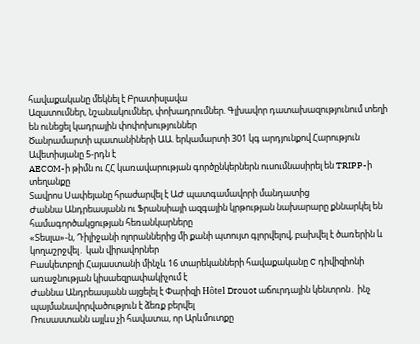հավաքականը մեկնել է Բրատիսլավա
Ազատումներ, նշանակումներ, փոխադրումներ. Գլխավոր դատախազությունում տեղի են ունեցել կադրային փոփոխություններ
Ծանրամարտի պատանիների ԱԱ. երկամարտի 301 կգ արդյունքով Հարություն Ավետիսյանը 5-րդն է
AECOM-ի թիմն ու ՀՀ կառավարության գործընկերներն ուսումնասիրել են TRIPP-ի տեղանքը
Տավրոս Սափեյանը հրաժարվել է ԱԺ պատգամավորի մանդատից
Ժաննա Անդրեասյանն ու Ֆրանսիայի ազգային կրթության նախարարը քննարկել են համագործակցության հեռանկարները
«Տեսլա»-ն, Դիլիջանի ոլորաններից մի քանի պտույտ գլորվելով, բախվել է ծառերին և կողաշրջվել․ կան վիրավորներ
Բասկետբոլի Հայաստանի մինչև 16 տարեկանների հավաքականը C դիվիզիոնի առաջնության կիսաեզրափակիչում է
Ժաննա Անդրեասյանն այցելել է Փարիզի Hôtel Drouot աճուրդային կենտրոն․ ինչ պայմանավորվածություն է ձեռք բերվել
Ռուսաստանն այլևս չի հավատա, որ Արևմուտքը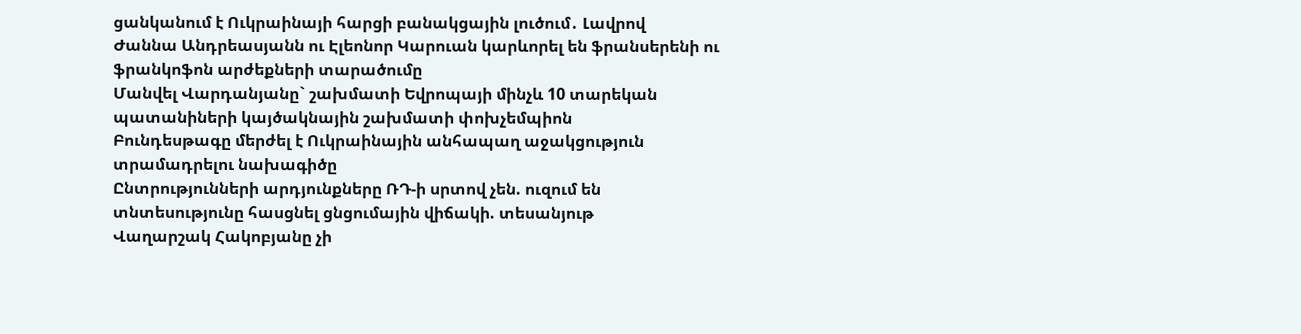ցանկանում է Ուկրաինայի հարցի բանակցային լուծում․ Լավրով
Ժաննա Անդրեասյանն ու Էլեոնոր Կարուան կարևորել են ֆրանսերենի ու ֆրանկոֆոն արժեքների տարածումը
Մանվել Վարդանյանը` շախմատի Եվրոպայի մինչև 10 տարեկան պատանիների կայծակնային շախմատի փոխչեմպիոն
Բունդեսթագը մերժել է Ուկրաինային անհապաղ աջակցություն տրամադրելու նախագիծը
Ընտրությունների արդյունքները ՌԴ-ի սրտով չեն. ուզում են տնտեսությունը հասցնել ցնցումային վիճակի. տեսանյութ
Վաղարշակ Հակոբյանը չի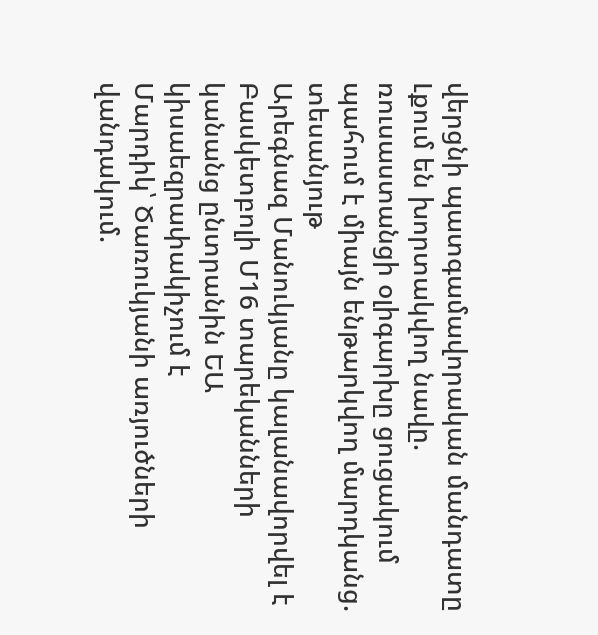վերցնի պատգամավորական մանդատը
Լքում են խորտակվող նավը. ռուսաստանցի օլիգարխը ցուցակում պահում է միայն ենթարկվող մարդկանց. տեսանյութ
Արեգնազ Մանուկյանը կալանավորվել է
Բասկետբոլի Մ16 տարեկանների կանանց ընտրանին ԵԱ կիսաեզրափակիչում է
Մարդիկ՝ Ծառուկյանի առյուծների վանդակում.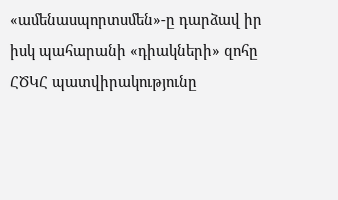«ամենասպորտսմեն»-ը դարձավ իր իսկ պահարանի «դիակների» զոհը
ՀԾԿՀ պատվիրակությունը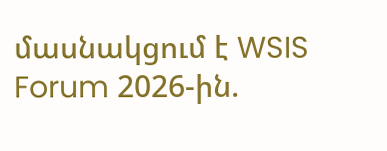մասնակցում է WSIS Forum 2026-ին.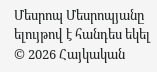Մեսրոպ Մեսրոպյանը ելույթով է հանդես եկել
© 2026 Հայկական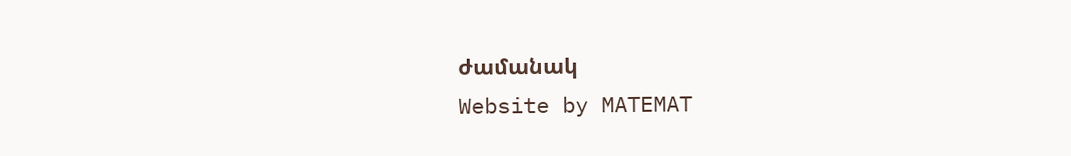ժամանակ
Website by MATEMAT